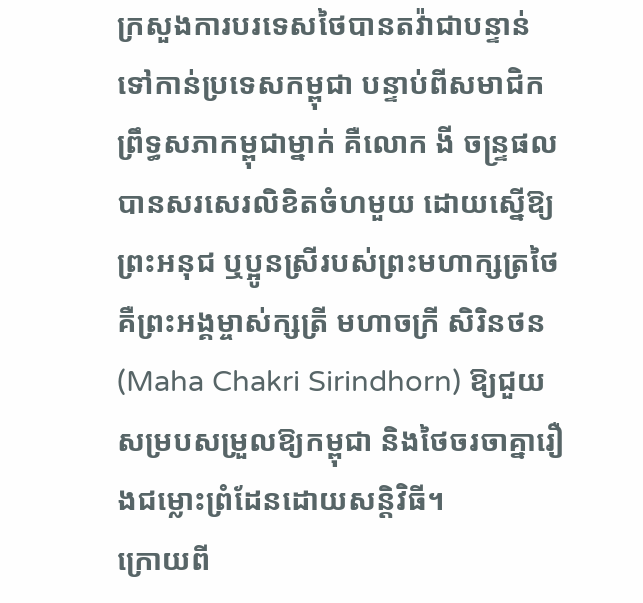ក្រសួងការបរទេសថៃបានតវ៉ាជាបន្ទាន់ទៅកាន់ប្រទេសកម្ពុជា បន្ទាប់ពីសមាជិកព្រឹទ្ធសភាកម្ពុជាម្នាក់ គឺលោក ងី ចន្ទ្រផល បានសរសេរលិខិតចំហមួយ ដោយស្នើឱ្យព្រះអនុជ ឬប្អូនស្រីរបស់ព្រះមហាក្សត្រថៃ គឺព្រះអង្គម្ចាស់ក្សត្រី មហាចក្រី សិរិនថន (Maha Chakri Sirindhorn) ឱ្យជួយសម្របសម្រួលឱ្យកម្ពុជា និងថៃចរចាគ្នារឿងជម្លោះព្រំដែនដោយសន្តិវិធី។
ក្រោយពី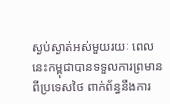ស្ងប់ស្ងាត់អស់មួយរយៈ ពេលនេះកម្ពុជាបានទទួលការព្រមានពីប្រទេសថៃ ពាក់ព័ន្ធនឹងការ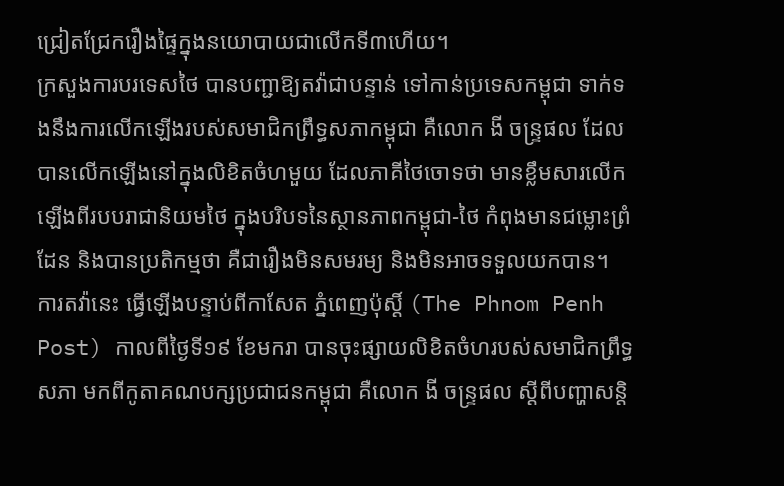ជ្រៀតជ្រែករឿងផ្ទៃក្នុងនយោបាយជាលើកទី៣ហើយ។
ក្រសួងការបរទេសថៃ បានបញ្ជាឱ្យតវ៉ាជាបន្ទាន់ ទៅកាន់ប្រទេសកម្ពុជា ទាក់ទងនឹងការលើកឡើងរបស់សមាជិកព្រឹទ្ធសភាកម្ពុជា គឺលោក ងី ចន្ទ្រផល ដែលបានលើកឡើងនៅក្នុងលិខិតចំហមួយ ដែលភាគីថៃចោទថា មានខ្លឹមសារលើកឡើងពីរបបរាជានិយមថៃ ក្នុងបរិបទនៃស្ថានភាពកម្ពុជា-ថៃ កំពុងមានជម្លោះព្រំដែន និងបានប្រតិកម្មថា គឺជារឿងមិនសមរម្យ និងមិនអាចទទួលយកបាន។
ការតវ៉ានេះ ធ្វើឡើងបន្ទាប់ពីកាសែត ភ្នំពេញប៉ុស្តិ៍ (The Phnom Penh Post) កាលពីថ្ងៃទី១៩ ខែមករា បានចុះផ្សាយលិខិតចំហរបស់សមាជិកព្រឹទ្ធសភា មកពីកូតាគណបក្សប្រជាជនកម្ពុជា គឺលោក ងី ចន្ទ្រផល ស្ដីពីបញ្ហាសន្តិ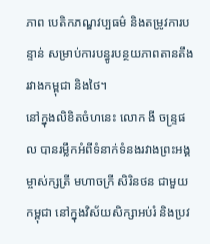ភាព បេតិកភណ្ឌវប្បធម៌ និងតម្រូវការបន្ទាន់ សម្រាប់ការបន្ធូរបន្ថយភាពតានតឹងរវាងកម្ពុជា និងថៃ។
នៅក្នុងលិខិតចំហនេះ លោក ងី ចន្ទ្រផល បានរម្លឹកអំពីទំនាក់ទំនងរវាងព្រះអង្គម្ចាស់ក្សត្រី មហាចក្រី សិរិនថន ជាមួយកម្ពុជា នៅក្នុងវិស័យសិក្សាអប់រំ និងប្រវ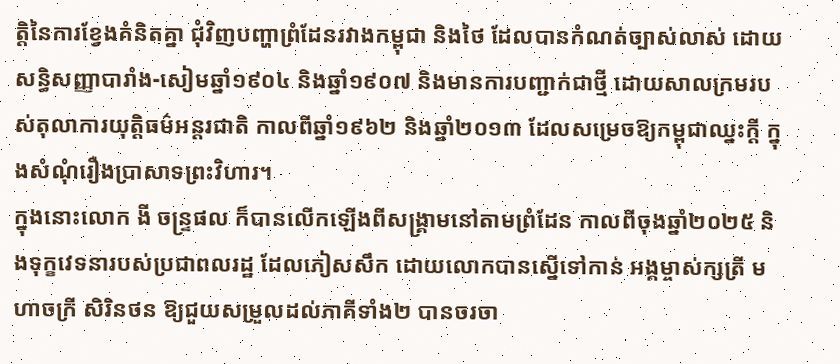ត្តិនៃការខ្វែងគំនិតគ្នា ជុំវិញបញ្ហាព្រំដែនរវាងកម្ពុជា និងថៃ ដែលបានកំណត់ច្បាស់លាស់ ដោយសន្ធិសញ្ញាបារាំង-សៀមឆ្នាំ១៩០៤ និងឆ្នាំ១៩០៧ និងមានការបញ្ជាក់ជាថ្មី ដោយសាលក្រមរបស់តុលាការយុត្តិធម៌អន្តរជាតិ កាលពីឆ្នាំ១៩៦២ និងឆ្នាំ២០១៣ ដែលសម្រេចឱ្យកម្ពុជាឈ្នះក្ដី ក្នុងសំណុំរឿងប្រាសាទព្រះវិហារ។
ក្នុងនោះលោក ងី ចន្ទ្រផល ក៏បានលើកឡើងពីសង្គ្រាមនៅតាមព្រំដែន កាលពីចុងឆ្នាំ២០២៥ និងទុក្ខវេទនារបស់ប្រជាពលរដ្ឋ ដែលភៀសសឹក ដោយលោកបានស្នើទៅកាន់ អង្គម្ចាស់ក្សត្រី មហាចក្រី សិរិនថន ឱ្យជួយសម្រួលដល់ភាគីទាំង២ បានចរចា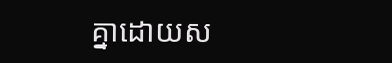គ្នាដោយស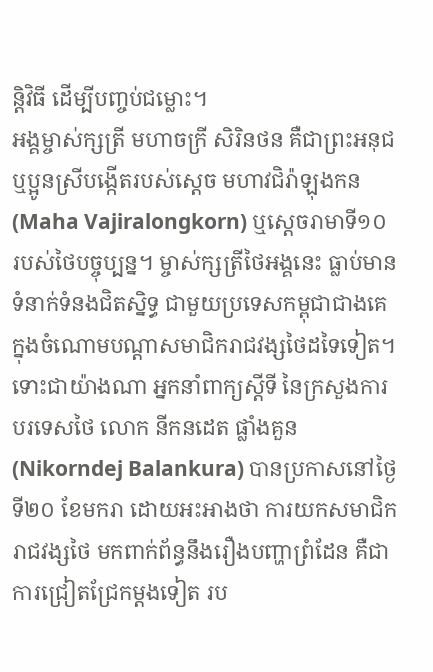ន្តិវិធី ដើម្បីបញ្ចប់ជម្លោះ។
អង្គម្ចាស់ក្សត្រី មហាចក្រី សិរិនថន គឺជាព្រះអនុជ ឬប្អូនស្រីបង្កើតរបស់ស្ដេច មហាវជិរ៉ាឡុងកន(Maha Vajiralongkorn) ឬស្ដេចរាមាទី១០ របស់ថៃបច្ចុប្បន្ន។ ម្ចាស់ក្សត្រីថៃអង្គនេះ ធ្លាប់មានទំនាក់ទំនងជិតស្និទ្ធ ជាមួយប្រទេសកម្ពុជាជាងគេ ក្នុងចំណោមបណ្ដាសមាជិករាជវង្សថៃដទៃទៀត។
ទោះជាយ៉ាងណា អ្នកនាំពាក្យស្ដីទី នៃក្រសួងការបរទេសថៃ លោក នីកនដេត ផ្លាំងគួន (Nikorndej Balankura) បានប្រកាសនៅថ្ងៃទី២០ ខែមករា ដោយអះអាងថា ការយកសមាជិករាជវង្សថៃ មកពាក់ព័ន្ធនឹងរឿងបញ្ហាព្រំដែន គឺជាការជ្រៀតជ្រែកម្ដងទៀត រប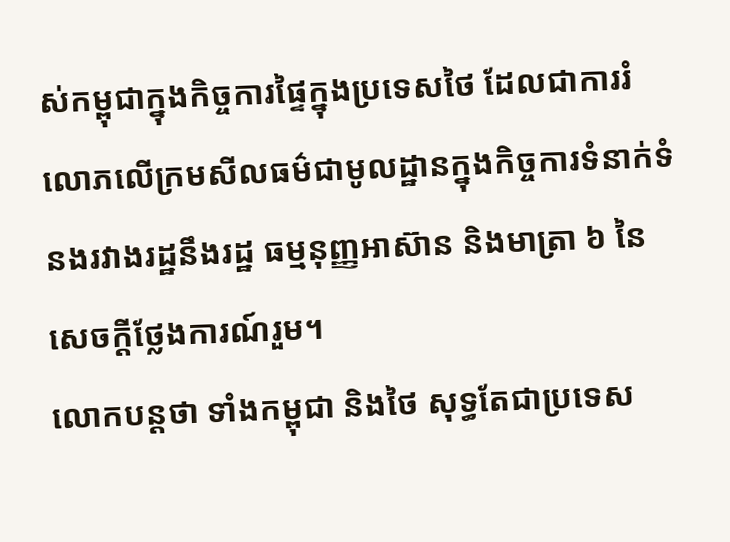ស់កម្ពុជាក្នុងកិច្ចការផ្ទៃក្នុងប្រទេសថៃ ដែលជាការរំលោភលើក្រមសីលធម៌ជាមូលដ្ឋានក្នុងកិច្ចការទំនាក់ទំនងរវាងរដ្ឋនឹងរដ្ឋ ធម្មនុញ្ញអាស៊ាន និងមាត្រា ៦ នៃសេចក្ដីថ្លែងការណ៍រួម។
លោកបន្តថា ទាំងកម្ពុជា និងថៃ សុទ្ធតែជាប្រទេស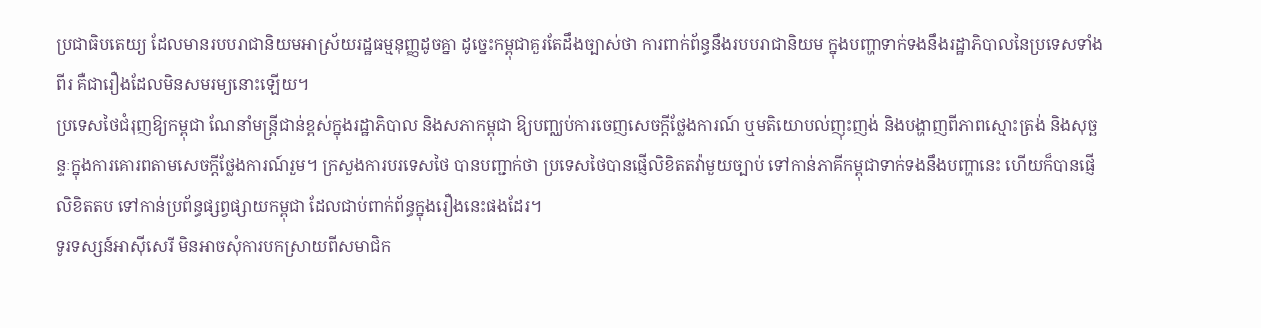ប្រជាធិបតេយ្យ ដែលមានរបបរាជានិយមអាស្រ័យរដ្ឋធម្មនុញ្ញដូចគ្នា ដូច្នេះកម្ពុជាគួរតែដឹងច្បាស់ថា ការពាក់ព័ន្ធនឹងរបបរាជានិយម ក្នុងបញ្ហាទាក់ទងនឹងរដ្ឋាភិបាលនៃប្រទេសទាំងពីរ គឺជារឿងដែលមិនសមរម្យនោះឡើយ។
ប្រទេសថៃជំរុញឱ្យកម្ពុជា ណែនាំមន្ត្រីជាន់ខ្ពស់ក្នុងរដ្ឋាភិបាល និងសភាកម្ពុជា ឱ្យបញ្ឈប់ការចេញសេចក្ដីថ្លែងការណ៍ ឬមតិយោបល់ញុះញង់ និងបង្ហាញពីភាពស្មោះត្រង់ និងសុច្ឆន្ទៈក្នុងការគោរពតាមសេចក្ដីថ្លែងការណ៍រួម។ ក្រសួងការបរទេសថៃ បានបញ្ជាក់ថា ប្រទេសថៃបានផ្ញើលិខិតតវ៉ាមួយច្បាប់ ទៅកាន់ភាគីកម្ពុជាទាក់ទងនឹងបញ្ហានេះ ហើយក៏បានផ្ញើលិខិតតប ទៅកាន់ប្រព័ន្ធផ្សព្វផ្សាយកម្ពុជា ដែលជាប់ពាក់ព័ន្ធក្នុងរឿងនេះផងដែរ។
ទូរទស្សន៍អាស៊ីសេរី មិនអាចសុំការបកស្រាយពីសមាជិក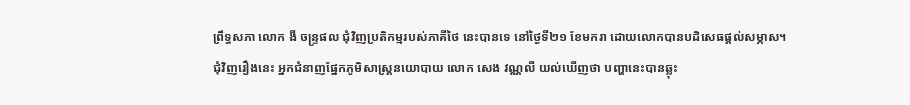ព្រឹទ្ធសភា លោក ងី ចន្ទ្រផល ជុំវិញប្រតិកម្មរបស់ភាគីថៃ នេះបានទេ នៅថ្ងៃទី២១ ខែមករា ដោយលោកបានបដិសេធផ្ដល់សម្ភាស។
ជុំវិញរឿងនេះ អ្នកជំនាញផ្នែកភូមិសាស្ត្រនយោបាយ លោក សេង វណ្ណលី យល់ឃើញថា បញ្ហានេះបានឆ្លុះ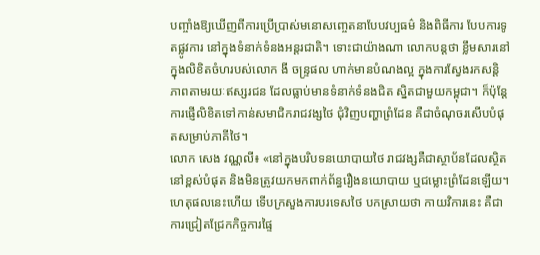បញ្ចាំងឱ្យឃើញពីការប្រើប្រាស់មនោសញ្ចេតនាបែបវប្បធម៌ និងពិធីការ បែបការទូតផ្លូវការ នៅក្នុងទំនាក់ទំនងអន្តរជាតិ។ ទោះជាយ៉ាងណា លោកបន្តថា ខ្លឹមសារនៅក្នុងលិខិតចំហរបស់លោក ងី ចន្ទ្រផល ហាក់មានបំណងល្អ ក្នុងការស្វែងរកសន្តិភាពតាមរយៈឥស្សរជន ដែលធ្លាប់មានទំនាក់ទំនងជិត ស្និតជាមួយកម្ពុជា។ ក៏ប៉ុន្តែការផ្ញើលិខិតទៅកាន់សមាជិករាជវង្សថៃ ជុំវិញបញ្ហាព្រំដែន គឺជាចំណុចរសើបបំផុតសម្រាប់ភាគីថៃ។
លោក សេង វណ្ណលី៖ «នៅក្នុងបរិបទនយោបាយថៃ រាជវង្សគឺជាស្ថាប័នដែលស្ថិតនៅខ្ពស់បំផុត និងមិនត្រូវយកមកពាក់ព័ន្ធរឿងនយោបាយ ឬជម្លោះព្រំដែនឡើយ។ ហេតុផលនេះហើយ ទើបក្រសួងការបរទេសថៃ បកស្រាយថា កាយវិការនេះ គឺជាការជ្រៀតជ្រែកកិច្ចការផ្ទៃ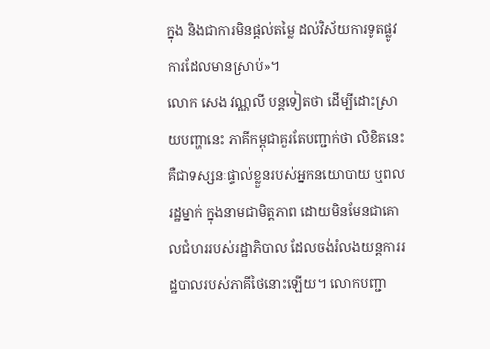ក្នុង និងជាការមិនផ្ដល់តម្លៃ ដល់វិស័យការទូតផ្លូវការដែលមានស្រាប់»។
លោក សេង វណ្ណលី បន្តទៀតថា ដើម្បីដោះស្រាយបញ្ហានេះ ភាគីកម្ពុជាគួរតែបញ្ជាក់ថា លិខិតនេះ គឺជាទស្សនៈផ្ទាល់ខ្លួនរបស់អ្នកនយោបាយ ឬពលរដ្ឋម្នាក់ ក្នុងនាមជាមិត្តភាព ដោយមិនមែនជាគោលជំហររបស់រដ្ឋាភិបាល ដែលចង់រំលងយន្តការរដ្ឋបាលរបស់ភាគីថៃនោះឡើយ។ លោកបញ្ជា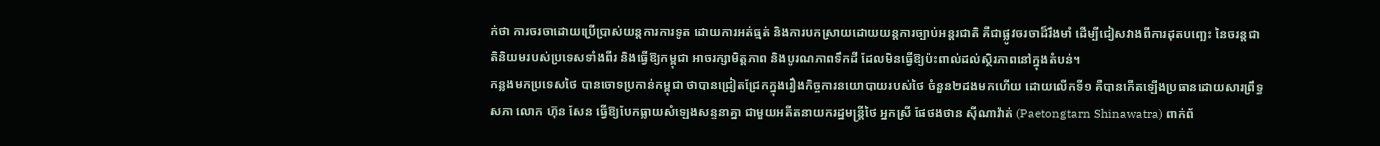ក់ថា ការចរចាដោយប្រើប្រាស់យន្តការការទូត ដោយការអត់ធ្មត់ និងការបកស្រាយដោយយន្តការច្បាប់អន្តរជាតិ គឺជាផ្លូវចរចាដ៏រឹងមាំ ដើម្បីជៀសវាងពីការដុតបញ្ឆេះ នៃចរន្តជាតិនិយមរបស់ប្រទេសទាំងពីរ និងធ្វើឱ្យកម្ពុជា អាចរក្សាមិត្តភាព និងបូរណភាពទឹកដី ដែលមិនធ្វើឱ្យប៉ះពាល់ដល់ស្ថិរភាពនៅក្នុងតំបន់។
កន្លងមកប្រទេសថៃ បានចោទប្រកាន់កម្ពុជា ថាបានជ្រៀតជ្រែកក្នុងរឿងកិច្ចការនយោបាយរបស់ថៃ ចំនួន២ដងមកហើយ ដោយលើកទី១ គឺបានកើតឡើងប្រធានដោយសារព្រឹទ្ធសភា លោក ហ៊ុន សែន ធ្វើឱ្យបែកធ្លាយសំឡេងសន្ទនាគ្នា ជាមួយអតីតនាយករដ្ឋមន្ត្រីថៃ អ្នកស្រី ផែថងថាន ស៊ីណាវ៉ាត់ (Paetongtarn Shinawatra) ពាក់ព័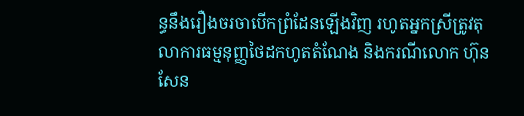ន្ធនឹងរឿងចរចាបើកព្រំដែនឡើងវិញ រហូតអ្នកស្រីត្រូវតុលាការធម្មនុញ្ញថៃដកហូតតំណែង និងករណីលោក ហ៊ុន សែន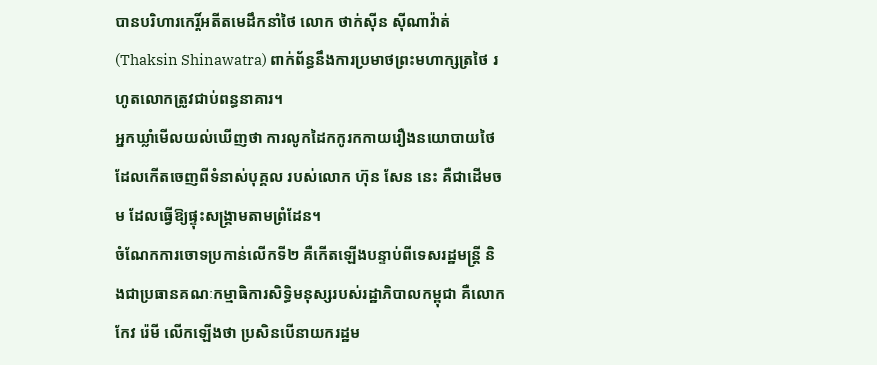បានបរិហារកេរ្តិ៍អតីតមេដឹកនាំថៃ លោក ថាក់ស៊ីន ស៊ីណាវ៉ាត់ (Thaksin Shinawatra) ពាក់ព័ន្ធនឹងការប្រមាថព្រះមហាក្សត្រថៃ រហូតលោកត្រូវជាប់ពន្ធនាគារ។
អ្នកឃ្លាំមើលយល់ឃើញថា ការលូកដៃកកូរកកាយរឿងនយោបាយថៃ ដែលកើតចេញពីទំនាស់បុគ្គល របស់លោក ហ៊ុន សែន នេះ គឺជាដើមចម ដែលធ្វើឱ្យផ្ទុះសង្គ្រាមតាមព្រំដែន។
ចំណែកការចោទប្រកាន់លើកទី២ គឺកើតឡើងបន្ទាប់ពីទេសរដ្ឋមន្ត្រី និងជាប្រធានគណៈកម្មាធិការសិទ្ធិមនុស្សរបស់រដ្ឋាភិបាលកម្ពុជា គឺលោក កែវ រ៉េមី លើកឡើងថា ប្រសិនបើនាយករដ្ឋម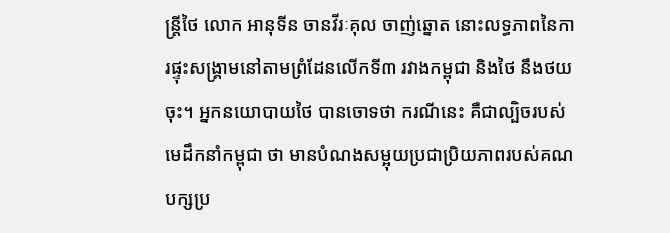ន្ត្រីថៃ លោក អានុទីន ចានវីរៈគុល ចាញ់ឆ្នោត នោះលទ្ធភាពនៃការផ្ទុះសង្គ្រាមនៅតាមព្រំដែនលើកទី៣ រវាងកម្ពុជា និងថៃ នឹងថយចុះ។ អ្នកនយោបាយថៃ បានចោទថា ករណីនេះ គឺជាល្បិចរបស់មេដឹកនាំកម្ពុជា ថា មានបំណងសម្អុយប្រជាប្រិយភាពរបស់គណបក្សប្រ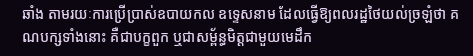ឆាំង តាមរយៈការប្រើប្រាស់ឧបាយកល ឧទ្ទេសនាម ដែលធ្វើឱ្យពលរដ្ឋថៃយល់ច្រឡំថា គណបក្សទាំងនោះ គឺជាបក្ខពួក ឬជាសម្ព័ន្ធមិត្តជាមួយមេដឹក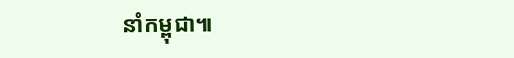នាំកម្ពុជា៕